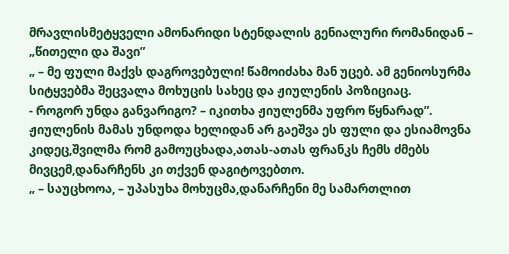მრავლისმეტყველი ამონარიდი სტენდალის გენიალური რომანიდან – „წითელი და შავი”
„ – მე ფული მაქვს დაგროვებული! წამოიძახა მან უცებ. ამ გენიოსურმა სიტყვებმა შეცვალა მოხუცის სახეც და ჟიულენის პოზიციაც.
- როგორ უნდა განვარიგო? – იკითხა ჟიულენმა უფრო წყნარად”.
ჟიულენის მამას უნდოდა ხელიდან არ გაეშვა ეს ფული და ესიამოვნა კიდეც,შვილმა რომ გამოუცხადა,ათას-ათას ფრანკს ჩემს ძმებს მივცემ,დანარჩენს კი თქვენ დაგიტოვებთო.
„ – საუცხოოა, – უპასუხა მოხუცმა,დანარჩენი მე სამართლით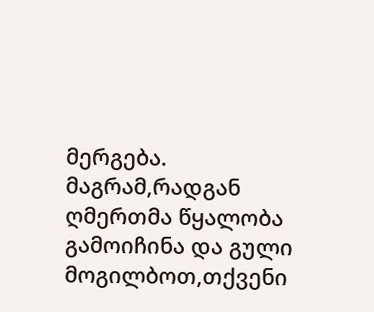მერგება. მაგრამ,რადგან ღმერთმა წყალობა გამოიჩინა და გული მოგილბოთ,თქვენი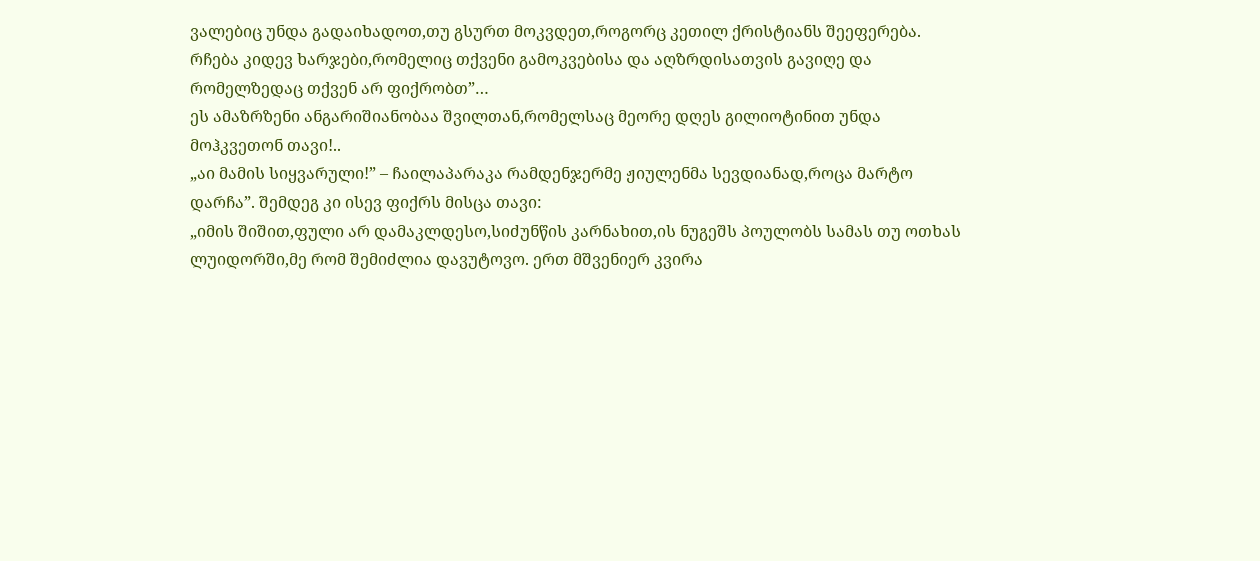ვალებიც უნდა გადაიხადოთ,თუ გსურთ მოკვდეთ,როგორც კეთილ ქრისტიანს შეეფერება. რჩება კიდევ ხარჯები,რომელიც თქვენი გამოკვებისა და აღზრდისათვის გავიღე და რომელზედაც თქვენ არ ფიქრობთ”…
ეს ამაზრზენი ანგარიშიანობაა შვილთან,რომელსაც მეორე დღეს გილიოტინით უნდა მოჰკვეთონ თავი!..
„აი მამის სიყვარული!” – ჩაილაპარაკა რამდენჯერმე ჟიულენმა სევდიანად,როცა მარტო დარჩა”. შემდეგ კი ისევ ფიქრს მისცა თავი:
„იმის შიშით,ფული არ დამაკლდესო,სიძუნწის კარნახით,ის ნუგეშს პოულობს სამას თუ ოთხას ლუიდორში,მე რომ შემიძლია დავუტოვო. ერთ მშვენიერ კვირა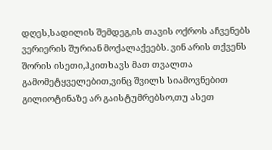დღეს,სადილის შემდეგ,ის თავის ოქროს აჩვენებს ვერიერის შურიან მოქალაქეებს. ვინ არის თქვენს შორის ისეთი,ჰკითხავს მათ თვალთა გამომეტყველებით,ვინც შვილს სიამოვნებით გილიოტინაზე არ გაისტუმრებსო,თუ ასეთ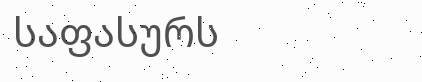საფასურს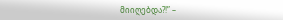მიიღებდა?!” –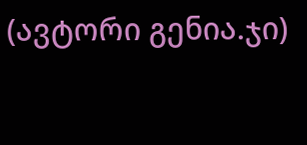(ავტორი გენია.ჯი)